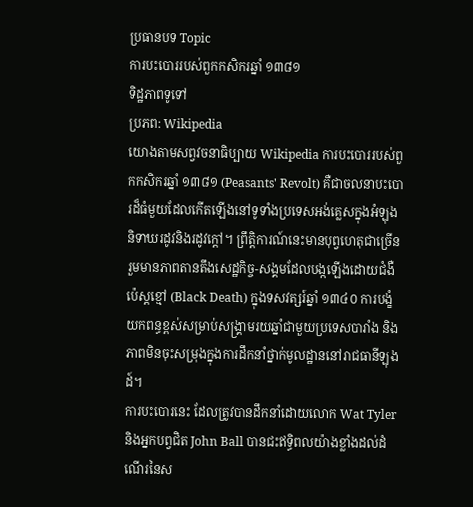ប្រធានបទ Topic
ការបះបោររបស់ពួកកសិករឆ្នាំ ១៣៨១
ទិដ្ឋភាពទូទៅ
ប្រភព: Wikipedia
យោងតាមសព្វវចនាធិប្បាយ Wikipedia ការបះបោររបស់ពួកកសិករឆ្នាំ ១៣៨១ (Peasants' Revolt) គឺជាចលនាបះបោរដ៏ធំមួយដែលកើតឡើងនៅទូទាំងប្រទេសអង់គ្លេសក្នុងអំឡុងនិទាឃរដូវនិងរដូវក្តៅ។ ព្រឹត្តិការណ៍នេះមានបុព្វហេតុជាច្រើន រួមមានភាពតានតឹងសេដ្ឋកិច្ច-សង្គមដែលបង្កឡើងដោយជំងឺប៉េស្តខ្មៅ (Black Death) ក្នុងទសវត្សរ៍ឆ្នាំ ១៣៤០ ការបង្ខំយកពន្ធខ្ពស់សម្រាប់សង្គ្រាមរយឆ្នាំជាមួយប្រទេសបារាំង និងភាពមិនចុះសម្រុងក្នុងការដឹកនាំថ្នាក់មូលដ្ឋាននៅរាជធានីឡុងដ៍។
ការបះបោរនេះ ដែលត្រូវបានដឹកនាំដោយលោក Wat Tyler និងអ្នកបព្វជិត John Ball បានជះឥទ្ធិពលយ៉ាងខ្លាំងដល់ដំណើរនៃស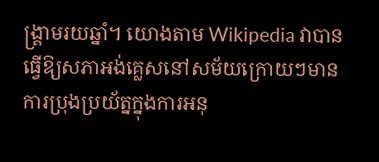ង្គ្រាមរយឆ្នាំ។ យោងតាម Wikipedia វាបានធ្វើឱ្យសភាអង់គ្លេសនៅសម័យក្រោយៗមានការប្រុងប្រយ័ត្នក្នុងការអនុ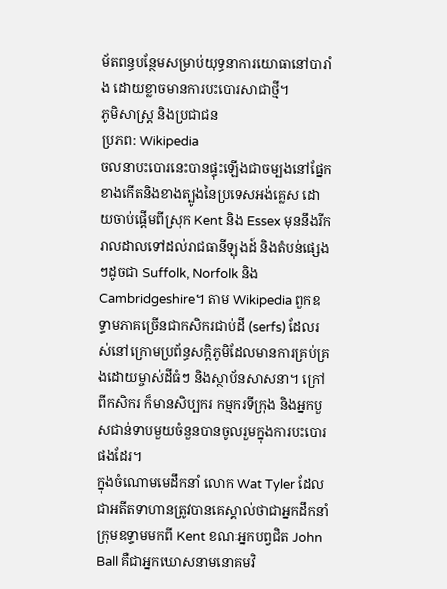ម័តពន្ធបន្ថែមសម្រាប់យុទ្ធនាការយោធានៅបារាំង ដោយខ្លាចមានការបះបោរសាជាថ្មី។
ភូមិសាស្ត្រ និងប្រជាជន
ប្រភព: Wikipedia
ចលនាបះបោរនេះបានផ្ទុះឡើងជាចម្បងនៅផ្នែកខាងកើតនិងខាងត្បូងនៃប្រទេសអង់គ្លេស ដោយចាប់ផ្តើមពីស្រុក Kent និង Essex មុននឹងរីករាលដាលទៅដល់រាជធានីឡុងដ៍ និងតំបន់ផ្សេងៗដូចជា Suffolk, Norfolk និង Cambridgeshire។ តាម Wikipedia ពួកឧទ្ទាមភាគច្រើនជាកសិករជាប់ដី (serfs) ដែលរស់នៅក្រោមប្រព័ន្ធសក្ដិភូមិដែលមានការគ្រប់គ្រងដោយម្ចាស់ដីធំៗ និងស្ថាប័នសាសនា។ ក្រៅពីកសិករ ក៏មានសិប្បករ កម្មករទីក្រុង និងអ្នកបួសជាន់ទាបមួយចំនួនបានចូលរួមក្នុងការបះបោរផងដែរ។
ក្នុងចំណោមមេដឹកនាំ លោក Wat Tyler ដែលជាអតីតទាហានត្រូវបានគេស្គាល់ថាជាអ្នកដឹកនាំក្រុមឧទ្ទាមមកពី Kent ខណៈអ្នកបព្វជិត John Ball គឺជាអ្នកឃោសនាមនោគមវិ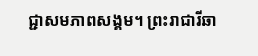ជ្ជាសមភាពសង្គម។ ព្រះរាជារីឆា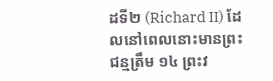ដទី២ (Richard II) ដែលនៅពេលនោះមានព្រះជន្មត្រឹម ១៤ ព្រះវ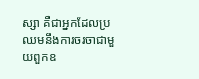ស្សា គឺជាអ្នកដែលប្រឈមនឹងការចរចាជាមួយពួកឧ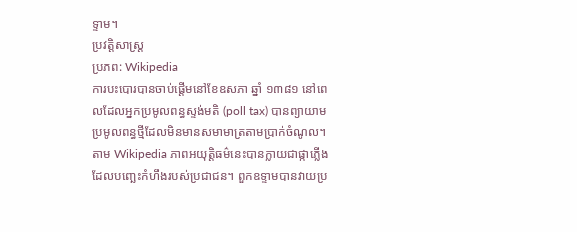ទ្ទាម។
ប្រវត្តិសាស្ត្រ
ប្រភព: Wikipedia
ការបះបោរបានចាប់ផ្ដើមនៅខែឧសភា ឆ្នាំ ១៣៨១ នៅពេលដែលអ្នកប្រមូលពន្ធស្ទង់មតិ (poll tax) បានព្យាយាមប្រមូលពន្ធថ្មីដែលមិនមានសមាមាត្រតាមប្រាក់ចំណូល។ តាម Wikipedia ភាពអយុត្តិធម៌នេះបានក្លាយជាផ្កាភ្លើងដែលបញ្ឆេះកំហឹងរបស់ប្រជាជន។ ពួកឧទ្ទាមបានវាយប្រ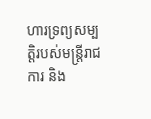ហារទ្រព្យសម្បត្តិរបស់មន្ត្រីរាជការ និង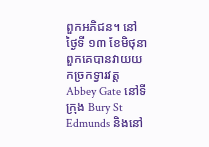ពួកអភិជន។ នៅថ្ងៃទី ១៣ ខែមិថុនា ពួកគេបានវាយយកច្រកទ្វារវត្ត Abbey Gate នៅទីក្រុង Bury St Edmunds និងនៅ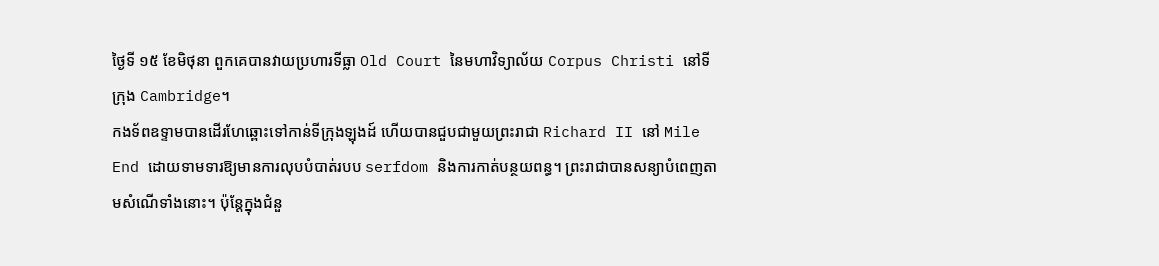ថ្ងៃទី ១៥ ខែមិថុនា ពួកគេបានវាយប្រហារទីធ្លា Old Court នៃមហាវិទ្យាល័យ Corpus Christi នៅទីក្រុង Cambridge។
កងទ័ពឧទ្ទាមបានដើរហែឆ្ពោះទៅកាន់ទីក្រុងឡុងដ៍ ហើយបានជួបជាមួយព្រះរាជា Richard II នៅ Mile End ដោយទាមទារឱ្យមានការលុបបំបាត់របប serfdom និងការកាត់បន្ថយពន្ធ។ ព្រះរាជាបានសន្យាបំពេញតាមសំណើទាំងនោះ។ ប៉ុន្តែក្នុងជំនួ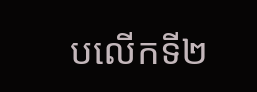បលើកទី២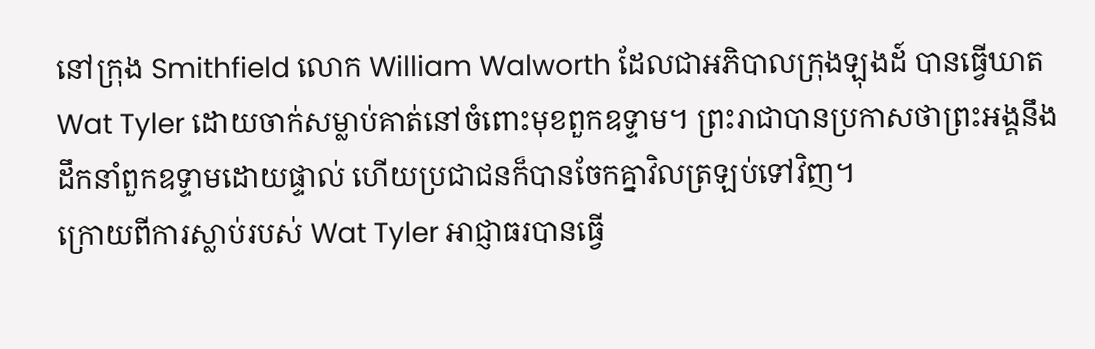នៅក្រុង Smithfield លោក William Walworth ដែលជាអភិបាលក្រុងឡុងដ៍ បានធ្វើឃាត Wat Tyler ដោយចាក់សម្លាប់គាត់នៅចំពោះមុខពួកឧទ្ទាម។ ព្រះរាជាបានប្រកាសថាព្រះអង្គនឹងដឹកនាំពួកឧទ្ទាមដោយផ្ទាល់ ហើយប្រជាជនក៏បានចែកគ្នាវិលត្រឡប់ទៅវិញ។
ក្រោយពីការស្លាប់របស់ Wat Tyler អាជ្ញាធរបានធ្វើ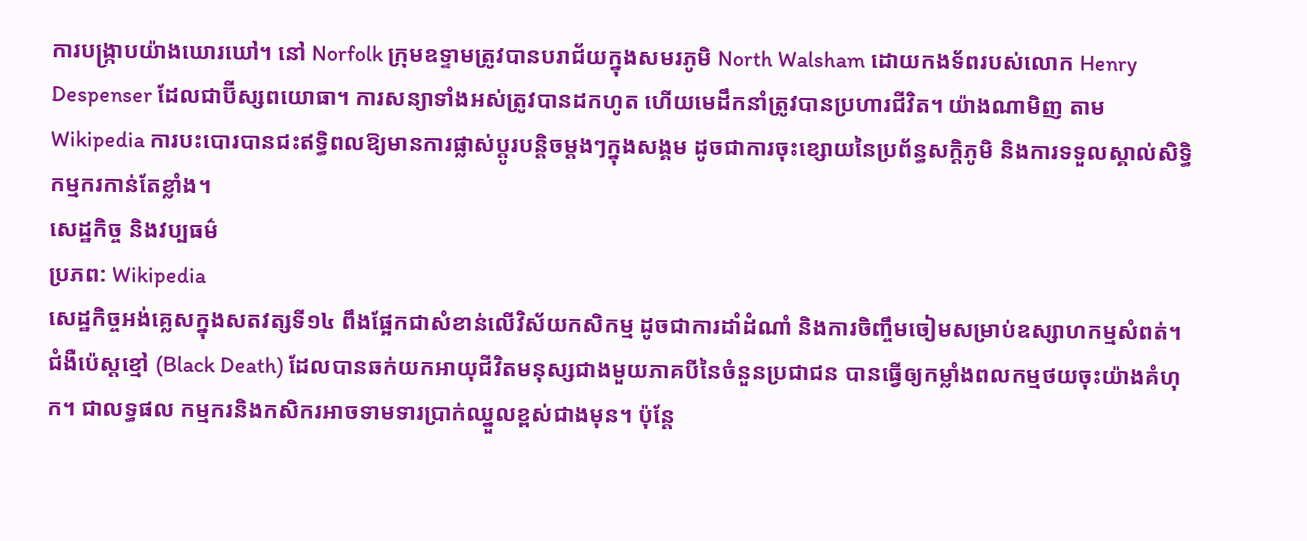ការបង្ក្រាបយ៉ាងឃោរឃៅ។ នៅ Norfolk ក្រុមឧទ្ទាមត្រូវបានបរាជ័យក្នុងសមរភូមិ North Walsham ដោយកងទ័ពរបស់លោក Henry Despenser ដែលជាប៊ីស្សពយោធា។ ការសន្យាទាំងអស់ត្រូវបានដកហូត ហើយមេដឹកនាំត្រូវបានប្រហារជីវិត។ យ៉ាងណាមិញ តាម Wikipedia ការបះបោរបានជះឥទ្ធិពលឱ្យមានការផ្លាស់ប្ដូរបន្តិចម្តងៗក្នុងសង្គម ដូចជាការចុះខ្សោយនៃប្រព័ន្ធសក្ដិភូមិ និងការទទួលស្គាល់សិទ្ធិកម្មករកាន់តែខ្លាំង។
សេដ្ឋកិច្ច និងវប្បធម៌
ប្រភព: Wikipedia
សេដ្ឋកិច្ចអង់គ្លេសក្នុងសតវត្សទី១៤ ពឹងផ្អែកជាសំខាន់លើវិស័យកសិកម្ម ដូចជាការដាំដំណាំ និងការចិញ្ចឹមចៀមសម្រាប់ឧស្សាហកម្មសំពត់។ ជំងឺប៉េស្តខ្មៅ (Black Death) ដែលបានឆក់យកអាយុជីវិតមនុស្សជាងមួយភាគបីនៃចំនួនប្រជាជន បានធ្វើឲ្យកម្លាំងពលកម្មថយចុះយ៉ាងគំហុក។ ជាលទ្ធផល កម្មករនិងកសិករអាចទាមទារប្រាក់ឈ្នួលខ្ពស់ជាងមុន។ ប៉ុន្តែ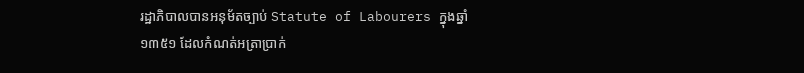រដ្ឋាភិបាលបានអនុម័តច្បាប់ Statute of Labourers ក្នុងឆ្នាំ ១៣៥១ ដែលកំណត់អត្រាប្រាក់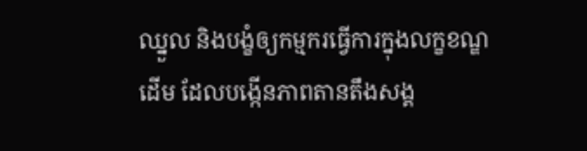ឈ្នួល និងបង្ខំឲ្យកម្មករធ្វើការក្នុងលក្ខខណ្ឌដើម ដែលបង្កើនភាពតានតឹងសង្គ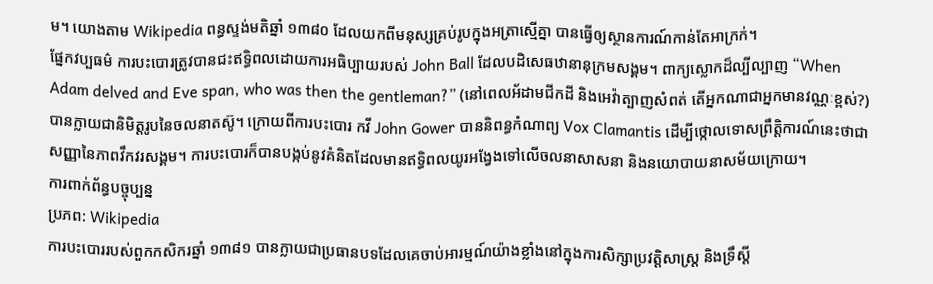ម។ យោងតាម Wikipedia ពន្ធស្ទង់មតិឆ្នាំ ១៣៨០ ដែលយកពីមនុស្សគ្រប់រូបក្នុងអត្រាស្មើគ្នា បានធ្វើឲ្យស្ថានការណ៍កាន់តែអាក្រក់។
ផ្នែកវប្បធម៌ ការបះបោរត្រូវបានជះឥទ្ធិពលដោយការអធិប្បាយរបស់ John Ball ដែលបដិសេធឋានានុក្រមសង្គម។ ពាក្យស្លោកដ៏ល្បីល្បាញ “When Adam delved and Eve span, who was then the gentleman?” (នៅពេលអ័ដាមជីកដី និងអេវ៉ាត្បាញសំពត់ តើអ្នកណាជាអ្នកមានវណ្ណៈខ្ពស់?) បានក្លាយជានិមិត្តរូបនៃចលនាតស៊ូ។ ក្រោយពីការបះបោរ កវី John Gower បាននិពន្ធកំណាព្យ Vox Clamantis ដើម្បីថ្កោលទោសព្រឹត្តិការណ៍នេះថាជាសញ្ញានៃភាពវឹកវរសង្គម។ ការបះបោរក៏បានបង្កប់នូវគំនិតដែលមានឥទ្ធិពលយូរអង្វែងទៅលើចលនាសាសនា និងនយោបាយនាសម័យក្រោយ។
ការពាក់ព័ន្ធបច្ចុប្បន្ន
ប្រភព: Wikipedia
ការបះបោររបស់ពួកកសិករឆ្នាំ ១៣៨១ បានក្លាយជាប្រធានបទដែលគេចាប់អារម្មណ៍យ៉ាងខ្លាំងនៅក្នុងការសិក្សាប្រវត្តិសាស្ត្រ និងទ្រឹស្ដី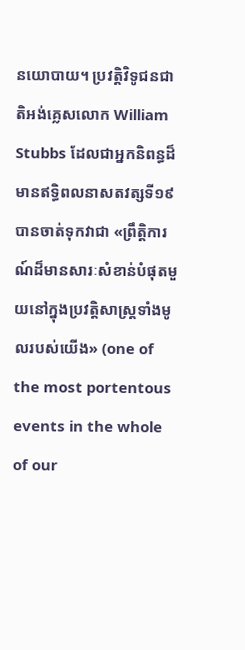នយោបាយ។ ប្រវត្តិវិទូជនជាតិអង់គ្លេសលោក William Stubbs ដែលជាអ្នកនិពន្ធដ៏មានឥទ្ធិពលនាសតវត្សទី១៩ បានចាត់ទុកវាជា «ព្រឹត្តិការណ៍ដ៏មានសារៈសំខាន់បំផុតមួយនៅក្នុងប្រវត្តិសាស្ត្រទាំងមូលរបស់យើង» (one of the most portentous events in the whole of our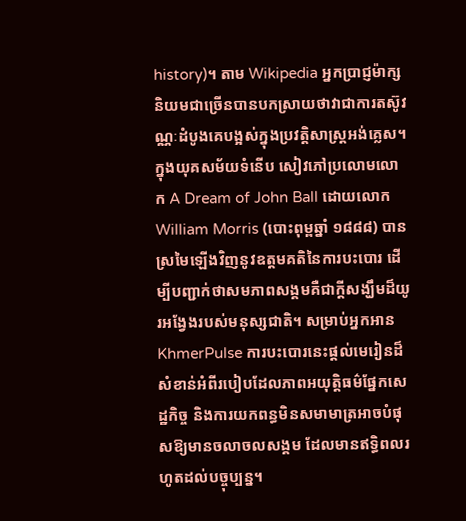history)។ តាម Wikipedia អ្នកប្រាជ្ញម៉ាក្សនិយមជាច្រើនបានបកស្រាយថាវាជាការតស៊ូវណ្ណៈដំបូងគេបង្អស់ក្នុងប្រវត្តិសាស្ត្រអង់គ្លេស។
ក្នុងយុគសម័យទំនើប សៀវភៅប្រលោមលោក A Dream of John Ball ដោយលោក William Morris (បោះពុម្ពឆ្នាំ ១៨៨៨) បានស្រមៃឡើងវិញនូវឧត្ដមគតិនៃការបះបោរ ដើម្បីបញ្ជាក់ថាសមភាពសង្គមគឺជាក្តីសង្ឃឹមដ៏យូរអង្វែងរបស់មនុស្សជាតិ។ សម្រាប់អ្នកអាន KhmerPulse ការបះបោរនេះផ្ដល់មេរៀនដ៏សំខាន់អំពីរបៀបដែលភាពអយុត្តិធម៌ផ្នែកសេដ្ឋកិច្ច និងការយកពន្ធមិនសមាមាត្រអាចបំផុសឱ្យមានចលាចលសង្គម ដែលមានឥទ្ធិពលរហូតដល់បច្ចុប្បន្ន។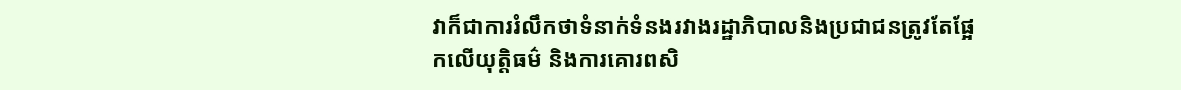វាក៏ជាការរំលឹកថាទំនាក់ទំនងរវាងរដ្ឋាភិបាលនិងប្រជាជនត្រូវតែផ្អែកលើយុត្តិធម៌ និងការគោរពសិ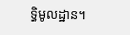ទ្ធិមូលដ្ឋាន។